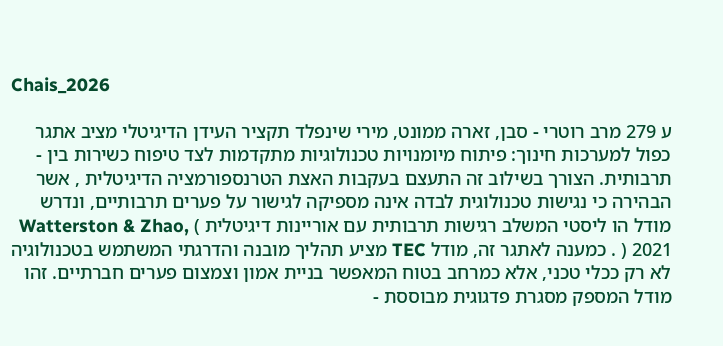Chais_2026

ע 279 מרב רוטרי - סבן, זארה ממונט, מירי שינפלד תקציר העידן הדיגיטלי מציב אתגר כפול למערכות חינוך: פיתוח מיומנויות טכנולוגיות מתקדמות לצד טיפוח כשירות בין - תרבותית. הצורך בשילוב זה התעצם בעקבות האצת הטרנספורמציה הדיגיטלית , אשר הבהירה כי נגישות טכנולוגית לבדה אינה מספיקה לגישור על פערים תרבותיים, ונדרש מודל הו ליסטי המשלב רגישות תרבותית עם אוריינות דיגיטלית ) Watterston & Zhao, 2021 ( . כמענה לאתגר זה, מודל TEC מציע תהליך מובנה והדרגתי המשתמש בטכנולוגיה לא רק ככלי טכני, אלא כמרחב בטוח המאפשר בניית אמון וצמצום פערים חברתיים. זהו מודל המספק מסגרת פדגוגית מבוססת -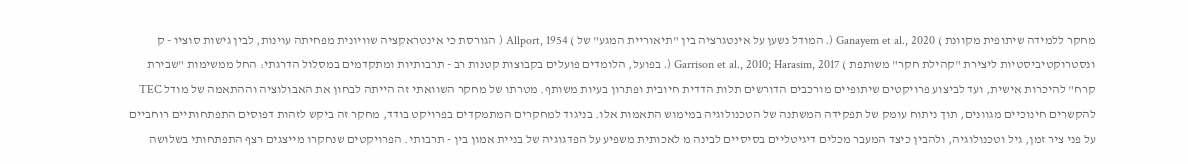מחקר ללמידה שיתופית מקוונת ) Ganayem et al., 2020 (. המודל נשען על אינטגרציה בין "תיאוריית המגע" של ) Allport, 1954 ( הגורסת כי אינטראקציה שוויונית מפחיתה עוינות, לבין גישות סוציו - ק ונסטרוקטיביסטיות ליצירת "קהילת חקר" משותפת ) Garrison et al., 2010; Harasim, 2017 (. בפועל, הלומדים פועלים בקבוצות קטנות רב - תרבותיות ומתקדמים במסלול הדרגתי: החל ממשימות "שבירת קרח" להיכרות אישית, ועד לביצוע פרויקטים שיתופיים מורכבים הדורשים תלות הדדית חיובית ופתרון בעיות משותף. מטרתו של מחקר השוואתי זה הייתה לבחון את האבולוציה וההתאמה של מודל TEC להקשרים חינוכיים מגוונים, תוך ניתוח עומק של תפקידה המשתנה של הטכנולוגיה במימוש התאמות אלו. בניגוד למחקרים המתמקדים בפרויקט בודד, מחקר זה ביקש לזהות דפוסים התפתחותיים רוחביים על פני ציר זמן, גיל וטכנולוגיה, ולהבין כיצד המעבר מכלים דיגיטליים בסיסיים לבינה מ לאכותית משפיע על הפדגוגיה של בניית אמון בין - תרבותי. הפרויקטים שנחקרו מייצגים רצף התפתחותי בשלושה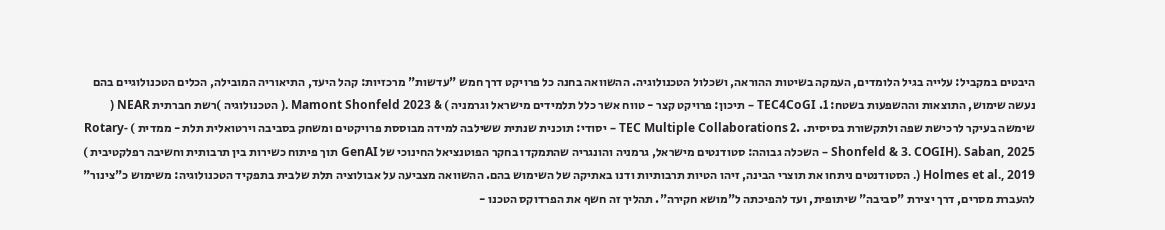היבטים במקביל: עלייה בגיל הלומדים, העמקה בשיטות ההוראה, ושכלול הטכנולוגיה. ההשוואה בחנה כל פרויקט דרך חמש "עדשות" מרכזיות: קהל היעד, התיאוריה המובילה, הכלים הטכנולוגיים בהם נעשה שימוש, התוצאות וההשפעות בשטח: 1. TEC4CoGI – תיכון: פרויקט קצר - טווח אשר כלל תלמידים מישראל וגרמניה ) & Mamont Shonfeld 2023 .( הטכנולוגיה )רשת חברתית NEAR ( שימשה בעיקר לרכישת שפה ולתקשורת בסיסית. .2 TEC Multiple Collaborations – יסודי: תוכנית שנתית ששילבה למידה מבוססת פרויקטים ומשחק בסביבה וירטואלית תלת - ממדית ) Rotary-Saban, 2025 .(Shonfeld & 3. COGIH – השכלה גבוהה: סטודנטים מישראל, גרמניה והונגריה שהתמקדו בחקר הפוטנציאל החינוכי של GenAI תוך פיתוח כשירות בין תרבותית וחשיבה רפלקטיבית ) Holmes et al., 2019 (. הסטודנטים ניתחו את תוצרי הבינה, זיהו הטיות תרבותיות ודנו באתיקה של השימוש בהם. ההשוואה מצביעה על אבולוציה תלת שלבית בתפקיד הטכנולוגיה: משימוש כ"צינור" להעברת מסרים, דרך יצירת "סביבה" שיתופית, ועד להפיכתה ל"מושא חקירה". תהליך זה חשף את הפרדוקס הטכנו -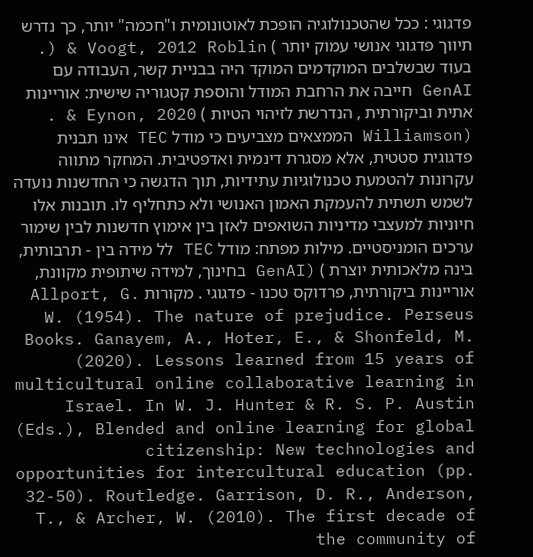פדגוגי : ככל שהטכנולוגיה הופכת לאוטונומית ו"חכמה" יותר, כך נדרש תיווך פדגוגי אנושי עמוק יותר ) Voogt, 2012 Roblin & (. בעוד שבשלבים המוקדמים המוקד היה בבניית קשר, העבודה עם GenAI חייבה את הרחבת המודל והוספת קטגוריה שישית: אוריינות אתית וביקורתית , הנדרשת לזיהוי הטיות ) Eynon, 2020 & . (Williamson הממצאים מצביעים כי מודל TEC אינו תבנית פדגוגית סטטית, אלא מסגרת דינמית ואדפטיבית. המחקר מתווה עקרונות להטמעת טכנולוגיות עתידיות, תוך הדגשה כי החדשנות נועדה לשמש תשתית להעמקת האמון האנושי ולא כתחליף לו. תובנות אלו חיוניות למעצבי מדיניות השואפים לאזן בין אימוץ חדשנות לבין שימור ערכים הומניסטיים. מילות מפתח: מודל TEC לל מידה בין - תרבותית, בינה מלאכותית יוצרת ) (GenAI בחינוך, למידה שיתופית מקוונת, אוריינות ביקורתית, פרדוקס טכנו - פדגוגי . מקורות Allport, G. W. (1954). The nature of prejudice. Perseus Books. Ganayem, A., Hoter, E., & Shonfeld, M. (2020). Lessons learned from 15 years of multicultural online collaborative learning in Israel. In W. J. Hunter & R. S. P. Austin (Eds.), Blended and online learning for global citizenship: New technologies and opportunities for intercultural education (pp. 32-50). Routledge. Garrison, D. R., Anderson, T., & Archer, W. (2010). The first decade of the community of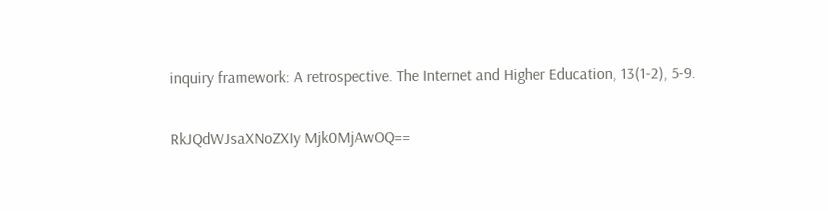inquiry framework: A retrospective. The Internet and Higher Education, 13(1-2), 5-9.

RkJQdWJsaXNoZXIy Mjk0MjAwOQ==